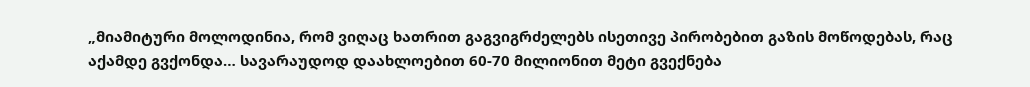„მიამიტური მოლოდინია, რომ ვიღაც ხათრით გაგვიგრძელებს ისეთივე პირობებით გაზის მოწოდებას, რაც აქამდე გვქონდა… სავარაუდოდ დაახლოებით 60-70 მილიონით მეტი გვექნება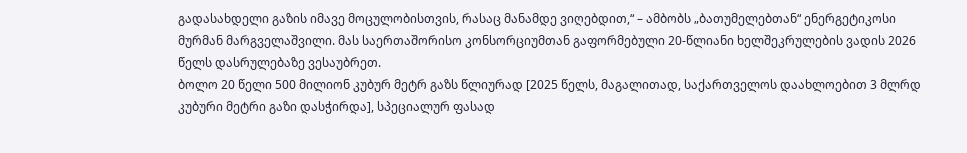გადასახდელი გაზის იმავე მოცულობისთვის, რასაც მანამდე ვიღებდით,“ – ამბობს „ბათუმელებთან“ ენერგეტიკოსი მურმან მარგველაშვილი. მას საერთაშორისო კონსორციუმთან გაფორმებული 20-წლიანი ხელშეკრულების ვადის 2026 წელს დასრულებაზე ვესაუბრეთ.
ბოლო 20 წელი 500 მილიონ კუბურ მეტრ გაზს წლიურად [2025 წელს, მაგალითად, საქართველოს დაახლოებით 3 მლრდ კუბური მეტრი გაზი დასჭირდა], სპეციალურ ფასად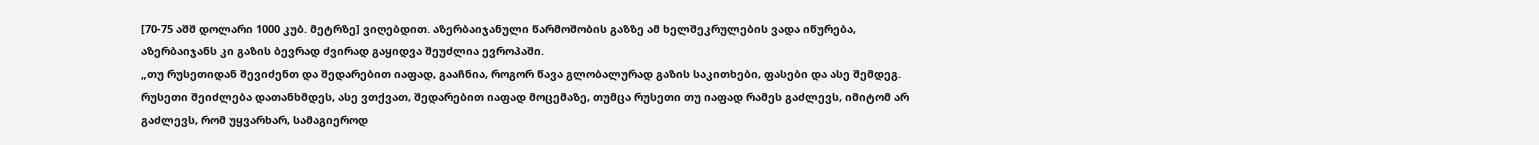[70-75 აშშ დოლარი 1000 კუბ. მეტრზე] ვიღებდით. აზერბაიჯანული წარმოშობის გაზზე ამ ხელშეკრულების ვადა იწურება, აზერბაიჯანს კი გაზის ბევრად ძვირად გაყიდვა შეუძლია ევროპაში.
„თუ რუსეთიდან შევიძენთ და შედარებით იაფად, გააჩნია, როგორ წავა გლობალურად გაზის საკითხები, ფასები და ასე შემდეგ. რუსეთი შეიძლება დათანხმდეს, ასე ვთქვათ, შედარებით იაფად მოცემაზე, თუმცა რუსეთი თუ იაფად რამეს გაძლევს, იმიტომ არ გაძლევს, რომ უყვარხარ, სამაგიეროდ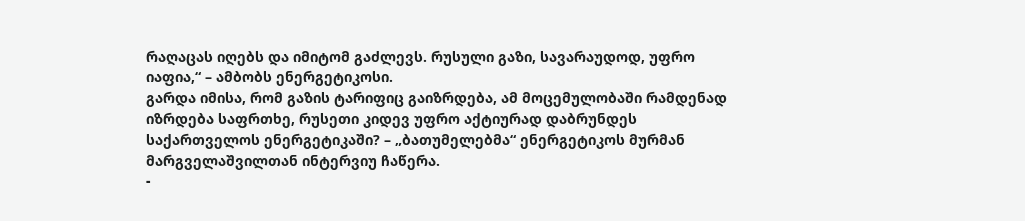რაღაცას იღებს და იმიტომ გაძლევს. რუსული გაზი, სავარაუდოდ, უფრო იაფია,“ – ამბობს ენერგეტიკოსი.
გარდა იმისა, რომ გაზის ტარიფიც გაიზრდება, ამ მოცემულობაში რამდენად იზრდება საფრთხე, რუსეთი კიდევ უფრო აქტიურად დაბრუნდეს საქართველოს ენერგეტიკაში? – „ბათუმელებმა“ ენერგეტიკოს მურმან მარგველაშვილთან ინტერვიუ ჩაწერა.
-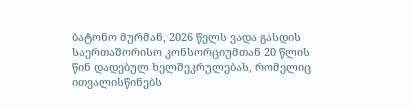ბატონო მურმან, 2026 წელს ვადა გასდის საერთაშორისო კონსორციუმთან 20 წლის წინ დადებულ ხელშეკრულებას, რომელიც ითვალისწინებს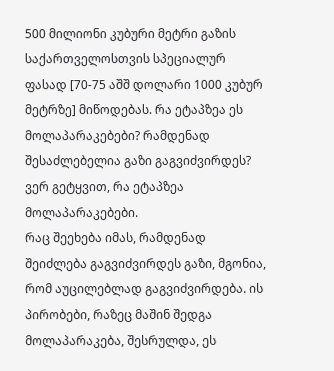500 მილიონი კუბური მეტრი გაზის საქართველოსთვის სპეციალურ ფასად [70-75 აშშ დოლარი 1000 კუბურ მეტრზე] მიწოდებას. რა ეტაპზეა ეს მოლაპარაკებები? რამდენად შესაძლებელია გაზი გაგვიძვირდეს?
ვერ გეტყვით, რა ეტაპზეა მოლაპარაკებები.
რაც შეეხება იმას, რამდენად შეიძლება გაგვიძვირდეს გაზი, მგონია, რომ აუცილებლად გაგვიძვირდება. ის პირობები, რაზეც მაშინ შედგა მოლაპარაკება, შესრულდა, ეს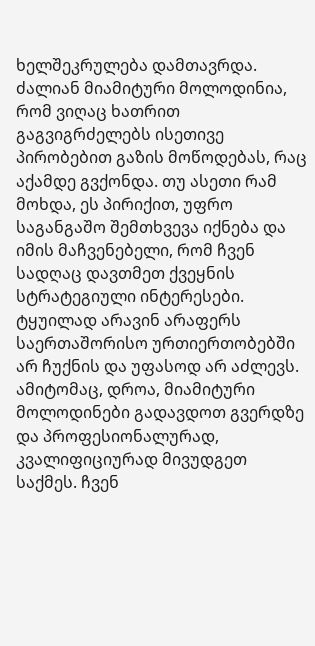ხელშეკრულება დამთავრდა.
ძალიან მიამიტური მოლოდინია, რომ ვიღაც ხათრით გაგვიგრძელებს ისეთივე პირობებით გაზის მოწოდებას, რაც აქამდე გვქონდა. თუ ასეთი რამ მოხდა, ეს პირიქით, უფრო საგანგაშო შემთხვევა იქნება და იმის მაჩვენებელი, რომ ჩვენ სადღაც დავთმეთ ქვეყნის სტრატეგიული ინტერესები. ტყუილად არავინ არაფერს საერთაშორისო ურთიერთობებში არ ჩუქნის და უფასოდ არ აძლევს.
ამიტომაც, დროა, მიამიტური მოლოდინები გადავდოთ გვერდზე და პროფესიონალურად, კვალიფიციურად მივუდგეთ საქმეს. ჩვენ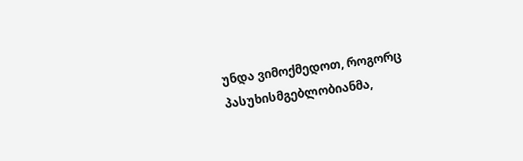უნდა ვიმოქმედოთ, როგორც პასუხისმგებლობიანმა,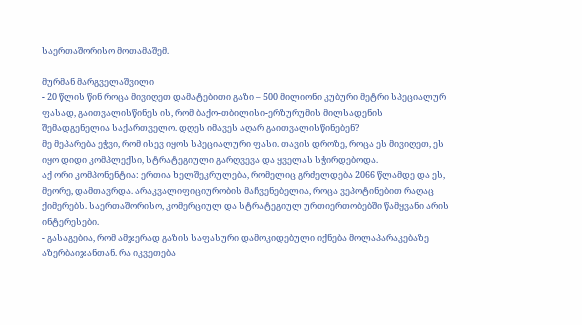საერთაშორისო მოთამაშემ.

მურმან მარგველაშვილი
- 20 წლის წინ როცა მივიღეთ დამატებითი გაზი – 500 მილიონი კუბური მეტრი სპეციალურ ფასად, გაითვალისწინეს ის, რომ ბაქო-თბილისი-ერზურუმის მილსადენის შემადგენელია საქართველო. დღეს იმავეს აღარ გაითვალისწინებენ?
მე მეპარება ეჭვი, რომ ისევ იყოს სპეციალური ფასი. თავის დროზე, როცა ეს მივიღეთ, ეს იყო დიდი კომპლექსი, სტრატეგიული გარღვევა და ყველას სჭირდებოდა.
აქ ორი კომპონენტია: ერთია ხელშეკრულება, რომელიც გრძელდება 2066 წლამდე და ეს, მეორე, დამთავრდა. არაკვალიფიციურობის მაჩვენებელია, როცა ვეპოტინებით რაღაც ქიმერებს. საერთაშორისო, კომერციულ და სტრატეგიულ ურთიერთობებში წამყვანი არის ინტერესები.
- გასაგებია, რომ ამჯერად გაზის საფასური დამოკიდებული იქნება მოლაპარაკებაზე აზერბაიჯანთან. რა იკვეთება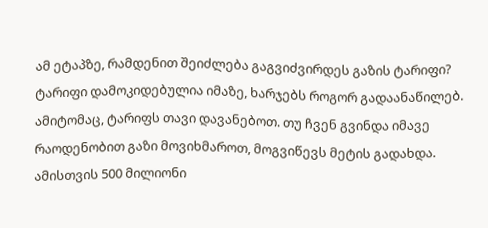ამ ეტაპზე, რამდენით შეიძლება გაგვიძვირდეს გაზის ტარიფი?
ტარიფი დამოკიდებულია იმაზე, ხარჯებს როგორ გადაანაწილებ. ამიტომაც, ტარიფს თავი დავანებოთ. თუ ჩვენ გვინდა იმავე რაოდენობით გაზი მოვიხმაროთ, მოგვიწევს მეტის გადახდა. ამისთვის 500 მილიონი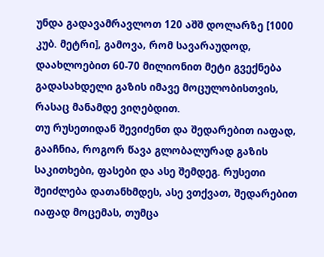უნდა გადავამრავლოთ 120 აშშ დოლარზე [1000 კუბ. მეტრი], გამოვა, რომ სავარაუდოდ, დაახლოებით 60-70 მილიონით მეტი გვექნება გადასახდელი გაზის იმავე მოცულობისთვის, რასაც მანამდე ვიღებდით.
თუ რუსეთიდან შევიძენთ და შედარებით იაფად, გააჩნია, როგორ წავა გლობალურად გაზის საკითხები, ფასები და ასე შემდეგ. რუსეთი შეიძლება დათანხმდეს, ასე ვთქვათ, შედარებით იაფად მოცემას, თუმცა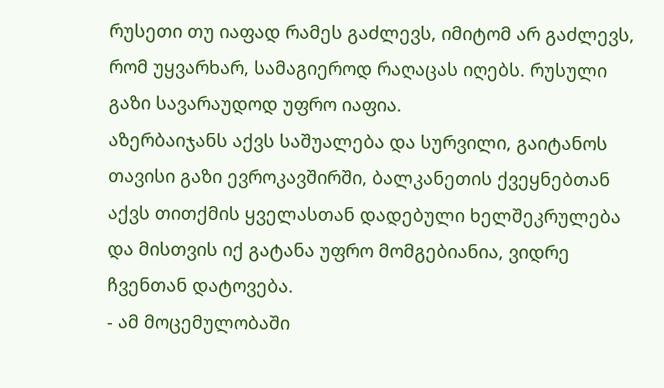რუსეთი თუ იაფად რამეს გაძლევს, იმიტომ არ გაძლევს, რომ უყვარხარ, სამაგიეროდ რაღაცას იღებს. რუსული გაზი სავარაუდოდ უფრო იაფია.
აზერბაიჯანს აქვს საშუალება და სურვილი, გაიტანოს თავისი გაზი ევროკავშირში, ბალკანეთის ქვეყნებთან აქვს თითქმის ყველასთან დადებული ხელშეკრულება და მისთვის იქ გატანა უფრო მომგებიანია, ვიდრე ჩვენთან დატოვება.
- ამ მოცემულობაში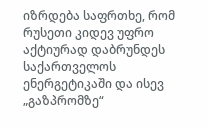იზრდება საფრთხე, რომ რუსეთი კიდევ უფრო აქტიურად დაბრუნდეს საქართველოს ენერგეტიკაში და ისევ „გაზპრომზე“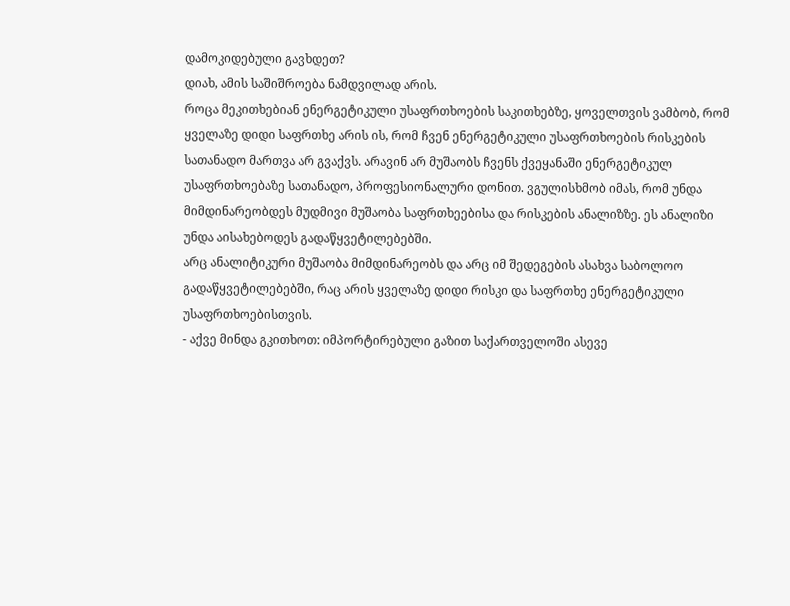დამოკიდებული გავხდეთ?
დიახ, ამის საშიშროება ნამდვილად არის.
როცა მეკითხებიან ენერგეტიკული უსაფრთხოების საკითხებზე, ყოველთვის ვამბობ, რომ ყველაზე დიდი საფრთხე არის ის, რომ ჩვენ ენერგეტიკული უსაფრთხოების რისკების სათანადო მართვა არ გვაქვს. არავინ არ მუშაობს ჩვენს ქვეყანაში ენერგეტიკულ უსაფრთხოებაზე სათანადო, პროფესიონალური დონით. ვგულისხმობ იმას, რომ უნდა მიმდინარეობდეს მუდმივი მუშაობა საფრთხეებისა და რისკების ანალიზზე. ეს ანალიზი უნდა აისახებოდეს გადაწყვეტილებებში.
არც ანალიტიკური მუშაობა მიმდინარეობს და არც იმ შედეგების ასახვა საბოლოო გადაწყვეტილებებში, რაც არის ყველაზე დიდი რისკი და საფრთხე ენერგეტიკული უსაფრთხოებისთვის.
- აქვე მინდა გკითხოთ: იმპორტირებული გაზით საქართველოში ასევე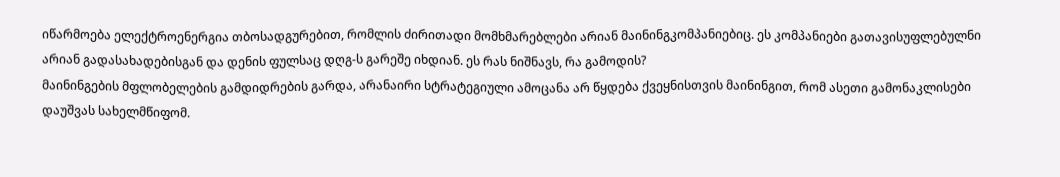იწარმოება ელექტროენერგია თბოსადგურებით, რომლის ძირითადი მომხმარებლები არიან მაინინგკომპანიებიც. ეს კომპანიები გათავისუფლებულნი არიან გადასახადებისგან და დენის ფულსაც დღგ-ს გარეშე იხდიან. ეს რას ნიშნავს, რა გამოდის?
მაინინგების მფლობელების გამდიდრების გარდა, არანაირი სტრატეგიული ამოცანა არ წყდება ქვეყნისთვის მაინინგით, რომ ასეთი გამონაკლისები დაუშვას სახელმწიფომ.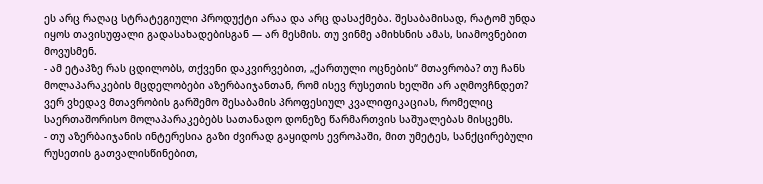ეს არც რაღაც სტრატეგიული პროდუქტი არაა და არც დასაქმება. შესაბამისად, რატომ უნდა იყოს თავისუფალი გადასახადებისგან — არ მესმის. თუ ვინმე ამიხსნის ამას, სიამოვნებით მოვუსმენ.
- ამ ეტაპზე რას ცდილობს, თქვენი დაკვირვებით, „ქართული ოცნების“ მთავრობა? თუ ჩანს მოლაპარაკების მცდელობები აზერბაიჯანთან, რომ ისევ რუსეთის ხელში არ აღმოვჩნდეთ?
ვერ ვხედავ მთავრობის გარშემო შესაბამის პროფესიულ კვალიფიკაციას, რომელიც საერთაშორისო მოლაპარაკებებს სათანადო დონეზე წარმართვის საშუალებას მისცემს.
- თუ აზერბაიჯანის ინტერესია გაზი ძვირად გაყიდოს ევროპაში, მით უმეტეს, სანქცირებული რუსეთის გათვალისწინებით,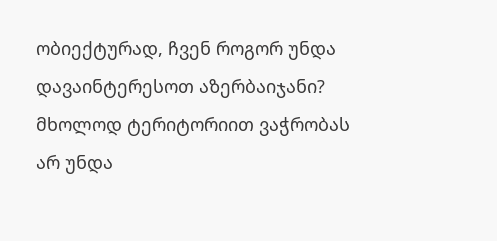ობიექტურად, ჩვენ როგორ უნდა დავაინტერესოთ აზერბაიჯანი?
მხოლოდ ტერიტორიით ვაჭრობას არ უნდა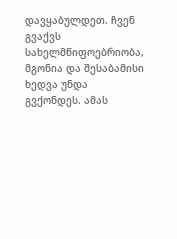დავყაბულდეთ. ჩვენ გვაქვს სახელმწიფოებრიობა, მგონია და შესაბამისი ხედვა უნდა გვქონდეს. ამას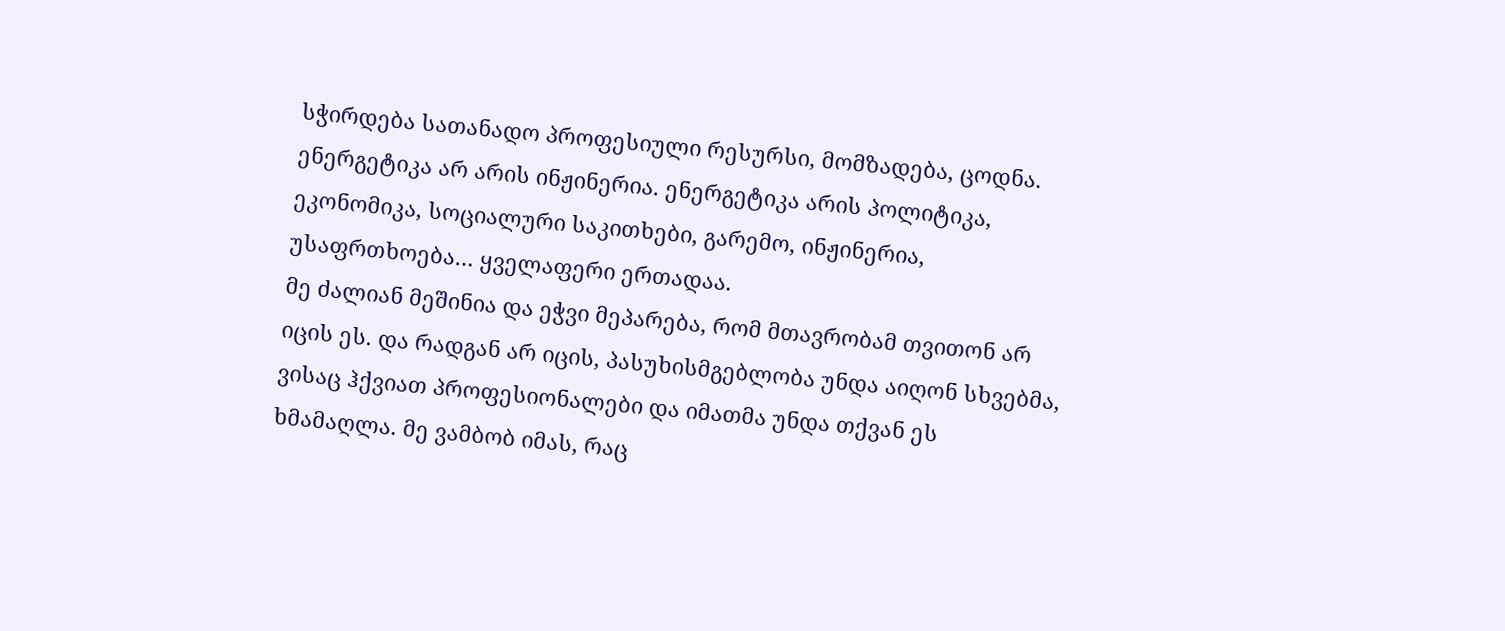სჭირდება სათანადო პროფესიული რესურსი, მომზადება, ცოდნა. ენერგეტიკა არ არის ინჟინერია. ენერგეტიკა არის პოლიტიკა, ეკონომიკა, სოციალური საკითხები, გარემო, ინჟინერია, უსაფრთხოება… ყველაფერი ერთადაა.
მე ძალიან მეშინია და ეჭვი მეპარება, რომ მთავრობამ თვითონ არ იცის ეს. და რადგან არ იცის, პასუხისმგებლობა უნდა აიღონ სხვებმა, ვისაც ჰქვიათ პროფესიონალები და იმათმა უნდა თქვან ეს ხმამაღლა. მე ვამბობ იმას, რაც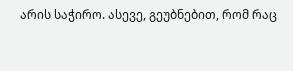არის საჭირო. ასევე, გეუბნებით, რომ რაც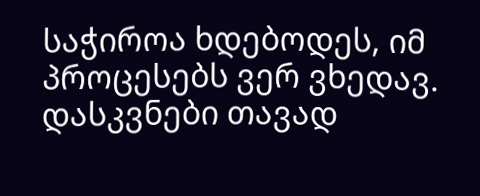საჭიროა ხდებოდეს, იმ პროცესებს ვერ ვხედავ. დასკვნები თავად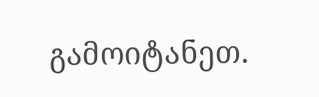გამოიტანეთ.